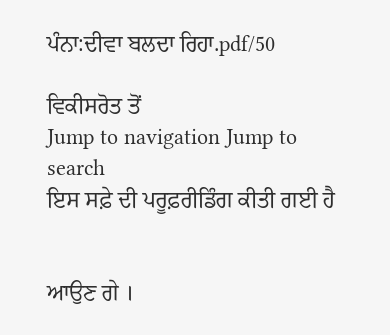ਪੰਨਾ:ਦੀਵਾ ਬਲਦਾ ਰਿਹਾ.pdf/50

ਵਿਕੀਸਰੋਤ ਤੋਂ
Jump to navigation Jump to search
ਇਸ ਸਫ਼ੇ ਦੀ ਪਰੂਫ਼ਰੀਡਿੰਗ ਕੀਤੀ ਗਈ ਹੈ


ਆਉਣ ਗੇ ।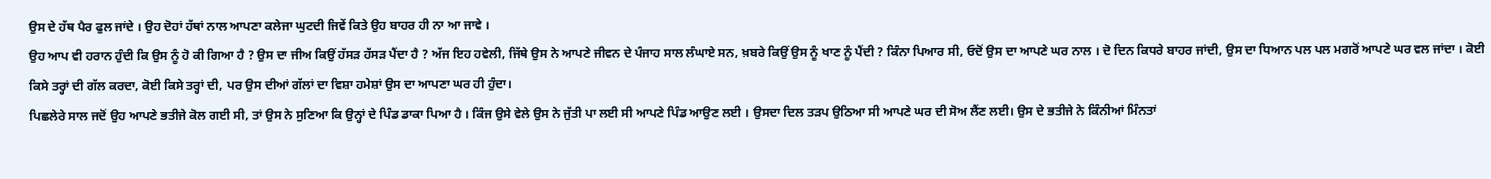ਉਸ ਦੇ ਹੱਥ ਪੈਰ ਫੁਲ ਜਾਂਦੇ । ਉਹ ਦੋਹਾਂ ਹੱਥਾਂ ਨਾਲ ਆਪਣਾ ਕਲੇਜਾ ਘੁਟਦੀ ਜਿਵੇਂ ਕਿਤੇ ਉਹ ਬਾਹਰ ਹੀ ਨਾ ਆ ਜਾਵੇ ।
ਉਹ ਆਪ ਵੀ ਹਰਾਨ ਹੁੰਦੀ ਕਿ ਉਸ ਨੂੰ ਹੋ ਕੀ ਗਿਆ ਹੈ ? ਉਸ ਦਾ ਜੀਅ ਕਿਉਂ ਹੱਸੜ ਹੱਸੜ ਪੈਂਦਾ ਹੈ ? ਅੱਜ ਇਹ ਹਵੇਲੀ, ਜਿੱਥੇ ਉਸ ਨੇ ਆਪਣੇ ਜੀਵਨ ਦੇ ਪੰਜਾਹ ਸਾਲ ਲੰਘਾਏ ਸਨ, ਖ਼ਬਰੇ ਕਿਉਂ ਉਸ ਨੂੰ ਖਾਣ ਨੂੰ ਪੈਂਦੀ ? ਕਿੰਨਾ ਪਿਆਰ ਸੀ, ਓਦੋਂ ਉਸ ਦਾ ਆਪਣੇ ਘਰ ਨਾਲ । ਦੋ ਦਿਨ ਕਿਧਰੇ ਬਾਹਰ ਜਾਂਦੀ, ਉਸ ਦਾ ਧਿਆਨ ਪਲ ਪਲ ਮਗਰੋਂ ਆਪਣੇ ਘਰ ਵਲ ਜਾਂਦਾ । ਕੋਈ ਕਿਸੇ ਤਰ੍ਹਾਂ ਦੀ ਗੱਲ ਕਰਦਾ, ਕੋਈ ਕਿਸੇ ਤਰ੍ਹਾਂ ਦੀ, ਪਰ ਉਸ ਦੀਆਂ ਗੱਲਾਂ ਦਾ ਵਿਸ਼ਾ ਹਮੇਸ਼ਾਂ ਉਸ ਦਾ ਆਪਣਾ ਘਰ ਹੀ ਹੁੰਦਾ।
ਪਿਛਲੇਰੇ ਸਾਲ ਜਦੋਂ ਉਹ ਆਪਣੇ ਭਤੀਜੇ ਕੋਲ ਗਈ ਸੀ, ਤਾਂ ਉਸ ਨੇ ਸੁਣਿਆ ਕਿ ਉਨ੍ਹਾਂ ਦੇ ਪਿੰਡ ਡਾਕਾ ਪਿਆ ਹੈ । ਕਿੰਜ ਉਸੇ ਵੇਲੇ ਉਸ ਨੇ ਜੁੱਤੀ ਪਾ ਲਈ ਸੀ ਆਪਣੇ ਪਿੰਡ ਆਉਣ ਲਈ । ਉਸਦਾ ਦਿਲ ਤੜਪ ਉਠਿਆ ਸੀ ਆਪਣੇ ਘਰ ਦੀ ਸੋਅ ਲੈਂਣ ਲਈ। ਉਸ ਦੇ ਭਤੀਜੇ ਨੇ ਕਿੰਨੀਆਂ ਮਿੰਨਤਾਂ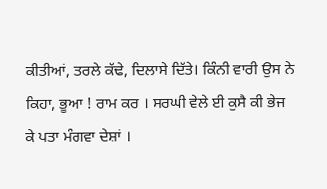ਕੀਤੀਆਂ, ਤਰਲੇ ਕੱਢੇ, ਦਿਲਾਸੇ ਦਿੱਤੇ। ਕਿੰਨੀ ਵਾਰੀ ਉਸ ਨੇ ਕਿਹਾ, ਭੂਆ ! ਰਾਮ ਕਰ । ਸਰਘੀ ਵੇਲੇ ਈ ਕੁਸੈ ਕੀ ਭੇਜ ਕੇ ਪਤਾ ਮੰਗਵਾ ਦੇਸ਼ਾਂ ।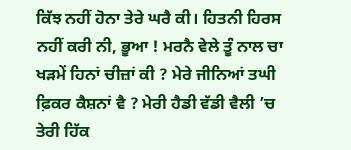ਕਿੱਝ ਨਹੀਂ ਹੋਨਾ ਤੇਰੇ ਘਰੈ ਕੀ। ਹਿਤਨੀ ਹਿਰਸ ਨਹੀਂ ਕਰੀ ਨੀ, ਭੂਆ ! ਮਰਨੈ ਵੇਲੇ ਤੂੰ ਨਾਲ ਚਾ ਖੜਮੇਂ ਹਿਨਾਂ ਚੀਜ਼ਾਂ ਕੀ ? ਮੇਰੇ ਜੀਨਿਆਂ ਤਘੀ ਫ਼ਿਕਰ ਕੈਸ਼ਨਾਂ ਵੈ ? ਮੇਰੀ ਹੈਡੀ ਵੱਡੀ ਵੈਲੀ ’ਚ ਤੇਰੀ ਹਿੱਕ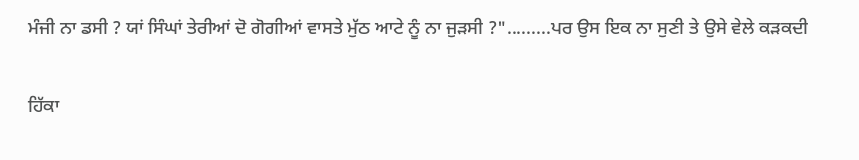ਮੰਜੀ ਨਾ ਡਸੀ ? ਯਾਂ ਸਿੰਘਾਂ ਤੇਰੀਆਂ ਦੋ ਗੋਗੀਆਂ ਵਾਸਤੇ ਮੁੱਠ ਆਟੇ ਨੂੰ ਨਾ ਜੁੜਸੀ ?".........ਪਰ ਉਸ ਇਕ ਨਾ ਸੁਣੀ ਤੇ ਉਸੇ ਵੇਲੇ ਕੜਕਦੀ

ਹਿੱਕਾ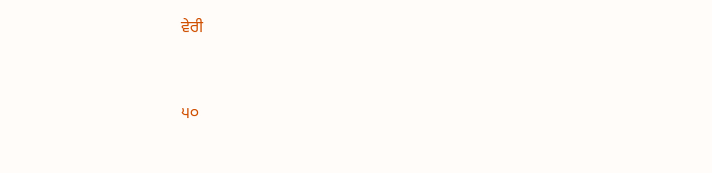ਵੇਰੀ


੫੦